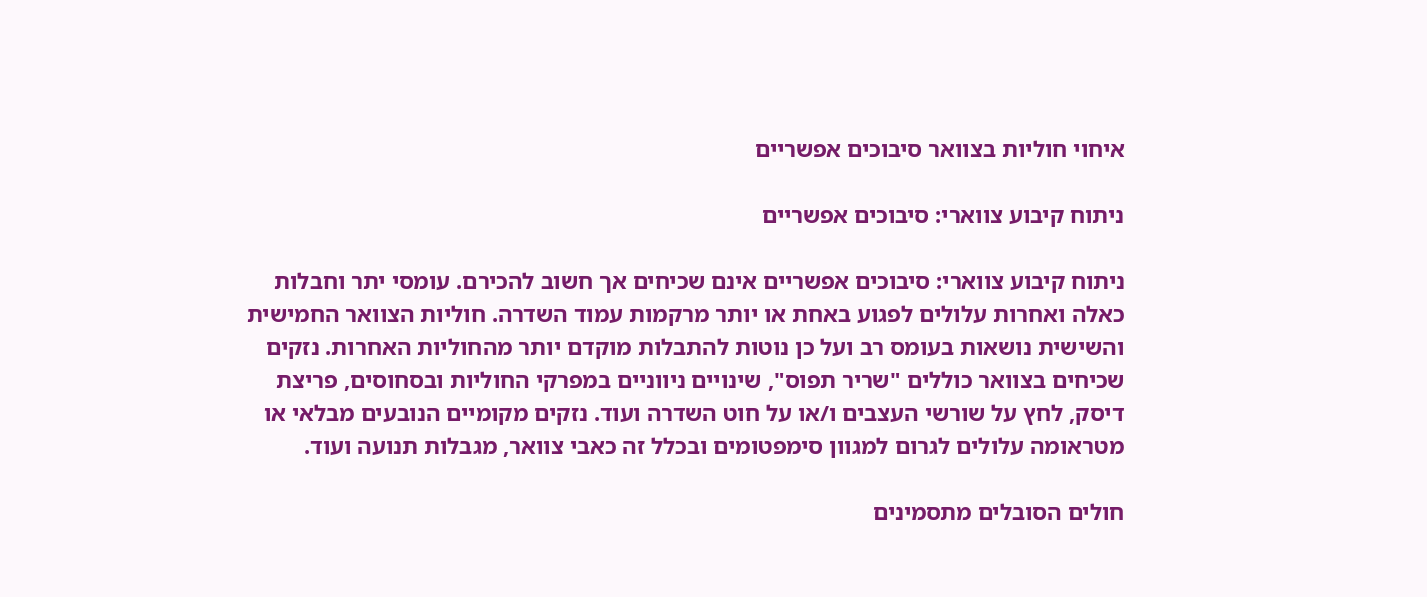איחוי חוליות בצוואר סיבוכים אפשריים

ניתוח קיבוע צווארי: סיבוכים אפשריים

ניתוח קיבוע צווארי: סיבוכים אפשריים אינם שכיחים אך חשוב להכירם. עומסי יתר וחבלות כאלה ואחרות עלולים לפגוע באחת או יותר מרקמות עמוד השדרה. חוליות הצוואר החמישית והשישית נושאות בעומס רב ועל כן נוטות להתבלות מוקדם יותר מהחוליות האחרות. נזקים שכיחים בצוואר כוללים "שריר תפוס", שינויים ניווניים במפרקי החוליות ובסחוסים, פריצת דיסק, לחץ על שורשי העצבים ו/או על חוט השדרה ועוד. נזקים מקומיים הנובעים מבלאי או מטראומה עלולים לגרום למגוון סימפטומים ובכלל זה כאבי צוואר, מגבלות תנועה ועוד.

חולים הסובלים מתסמינים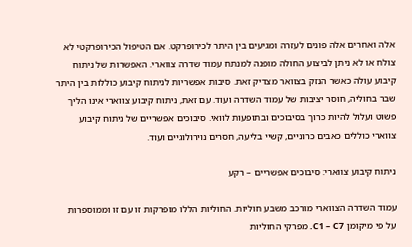אלה ואחרים אלה פונים לעזרה ומגיעים בין היתר לכירופרקט. אם הטיפול הכירופרקטי לא צולח או לא ניתן לביצוע החולה מופנה למנתח עמוד שדרה צווארי. האפשרות של ניתוח קיבוע עולה כאשר הנזק בצוואר מצדיק זאת. סיבות אפשריות לניתוח קיבוע כוללות בין היתר שבר בחוליה, חוסר יציבות של עמוד השדרה ועוד. עם זאת, ניתוח קיבוע צווארי אינו הליך פשוט ועלול להיות כרוך בסיבוכים ובתופעות לוואי. סיבוכים אפשריים של ניתוח קיבוע צווארי כוללים כאבים כרוניים, קשיי בליעה, חסרים נוירולוגיים ועוד.

ניתוח קיבוע צווארי: סיבוכים אפשריים – רקע

עמוד השדרה הצווארי מורכב משבע חוליות. החוליות הללו מופרקות זו עם זו וממוספרות על פי מיקומן C1 – C7. מפרקי החוליות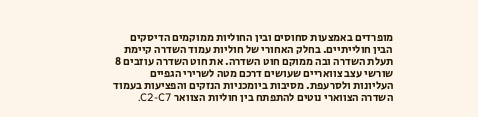מופרדים באמצעות סחוסים ובין החוליות ממוקמים הדיסקים הבין חולייתיים. בחלק האחורי של חוליות עמוד השדרה קיימת תעלת השדרה ובה ממוקם חוט השדרה. את חוט השדרה עוזבים 8 שורשי עצב צוואריים שעושים דרכם מטה לשרירי הגפיים העליונות ולסרעפת. מסיבות ביומכניות הנזקים והפציעות בעמוד השדרה הצווארי נוטים להתפתח בין חוליות הצוואר C2-C7.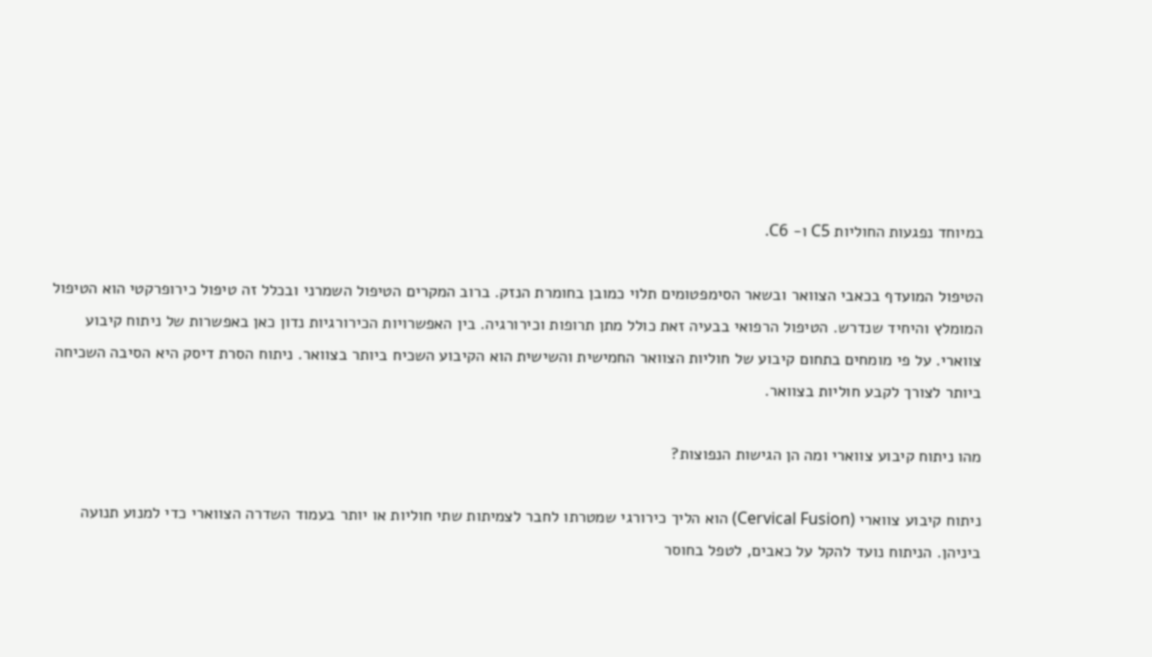במיוחד נפגעות החוליות C5 ו- C6.

הטיפול המועדף בכאבי הצוואר ובשאר הסימפטומים תלוי כמובן בחומרת הנזק. ברוב המקרים הטיפול השמרני ובכלל זה טיפול כירופרקטי הוא הטיפול המומלץ והיחיד שנדרש. הטיפול הרפואי בבעיה זאת כולל מתן תרופות וכירורגיה. בין האפשרויות הכירורגיות נדון כאן באפשרות של ניתוח קיבוע צווארי. על פי מומחים בתחום קיבוע של חוליות הצוואר החמישית והשישית הוא הקיבוע השכיח ביותר בצוואר. ניתוח הסרת דיסק היא הסיבה השכיחה ביותר לצורך לקבע חוליות בצוואר.

מהו ניתוח קיבוע צווארי ומה הן הגישות הנפוצות?

ניתוח קיבוע צווארי (Cervical Fusion) הוא הליך כירורגי שמטרתו לחבר לצמיתות שתי חוליות או יותר בעמוד השדרה הצווארי כדי למנוע תנועה ביניהן. הניתוח נועד להקל על כאבים, לטפל בחוסר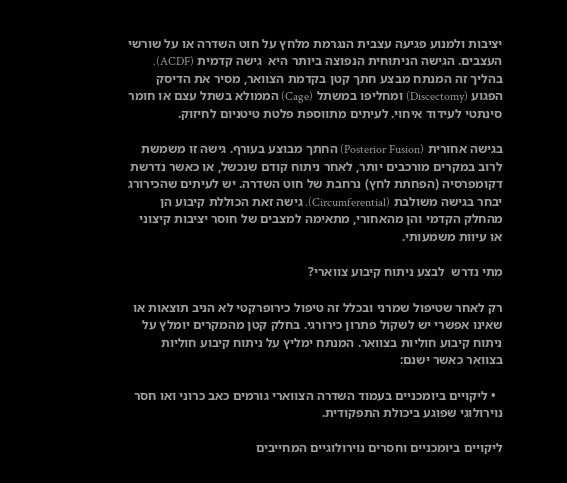יציבות ולמנוע פגיעה עצבית הנגרמת מלחץ על חוט השדרה או על שורשי העצבים. הגישה הניתוחית הנפוצה ביותר היא  גישה קדמית (ACDF). בהליך זה המנתח מבצע חתך קטן בקדמת הצוואר, מסיר את הדיסק הפגוע (Discectomy) ומחליפו במשתל (Cage) הממולא בשתל עצם או חומר סינתטי לעידוד איחוי. לעיתים מתווספת פלטת טיטניום לחיזוק.

בגישה אחורית (Posterior Fusion) החתך מבוצע בעורף. גישה זו משמשת לרוב במקרים מורכבים יותר, לאחר ניתוח קודם שנכשל, או כאשר נדרשת דקומפרסיה (הפחתת לחץ) נרחבת של חוט השדרה. יש לעיתים שהכירורג יבחר בגישה משולבת (Circumferential). גישה זאת הכוללת קיבוע הן מהחלק הקדמי והן מהאחורי, מתאימה למצבים של חוסר יציבות קיצוני או עיוות משמעותי.

מתי נדרש  לבצע ניתוח קיבוע צווארי?

רק לאחר שטיפול שמרני ובכלל זה טיפול כירופרקטי לא הניב תוצאות או שאינו אפשרי יש לשקול פתרון כירורגי. בחלק קטן מהמקרים יומלץ על ניתוח קיבוע חוליות בצוואר. המנתח ימליץ על ניתוח קיבוע חוליות בצוואר כאשר ישנם:

  • ליקויים ביומכניים בעמוד השדרה הצווארי גורמים כאב כרוני ואו חסר נוירולוגי שפוגע ביכולת התפקודית.

ליקויים ביומכניים וחסרים נוירולוגיים המחייבים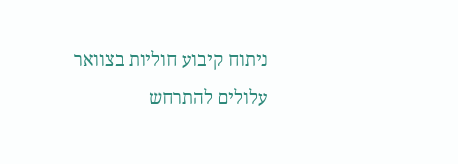ניתוח קיבוע חוליות בצוואר עלולים להתרחש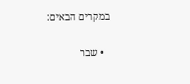במקרים הבאים:

  • שבר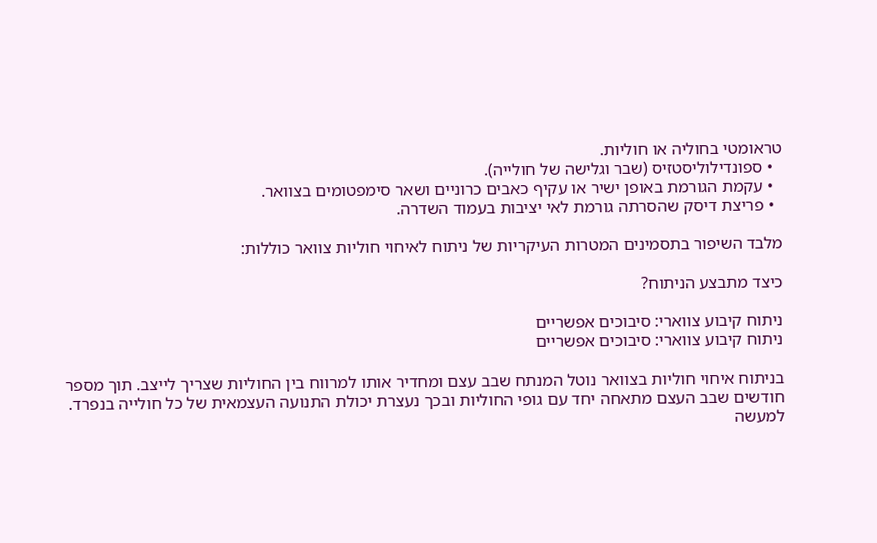טראומטי בחוליה או חוליות.
  • ספונדילוליסטזיס (שבר וגלישה של חולייה).
  • עקמת הגורמת באופן ישיר או עקיף כאבים כרוניים ושאר סימפטומים בצוואר.
  • פריצת דיסק שהסרתה גורמת לאי יציבות בעמוד השדרה.

מלבד השיפור בתסמינים המטרות העיקריות של ניתוח לאיחוי חוליות צוואר כוללות:

כיצד מתבצע הניתוח?

ניתוח קיבוע צווארי: סיבוכים אפשריים
ניתוח קיבוע צווארי: סיבוכים אפשריים

בניתוח איחוי חוליות בצוואר נוטל המנתח שבב עצם ומחדיר אותו למרווח בין החוליות שצריך לייצב. תוך מספר חודשים שבב העצם מתאחה יחד עם גופי החוליות ובכך נעצרת יכולת התנועה העצמאית של כל חולייה בנפרד. למעשה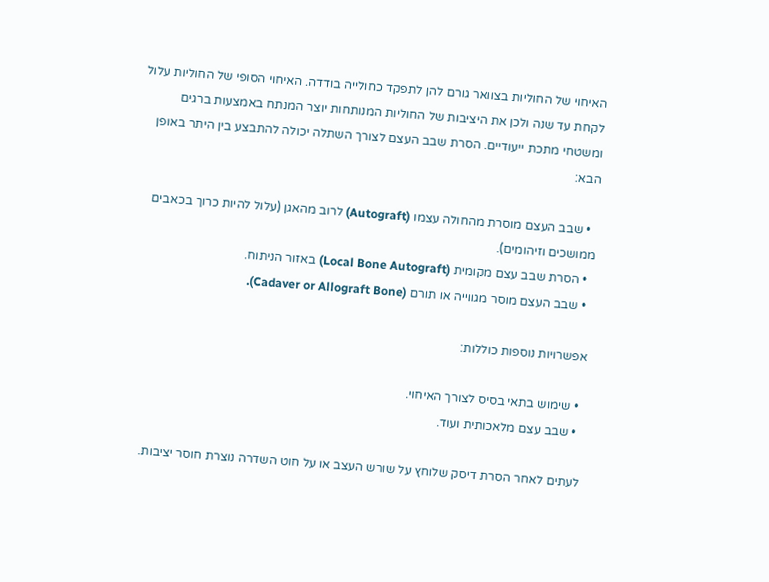האיחוי של החוליות בצוואר גורם להן לתפקד כחולייה בודדה. האיחוי הסופי של החוליות עלול לקחת עד שנה ולכן את היציבות של החוליות המנותחות יוצר המנתח באמצעות ברגים ומשטחי מתכת ייעודיים. הסרת שבב העצם לצורך השתלה יכולה להתבצע בין היתר באופן הבא:

  • שבב העצם מוסרת מהחולה עצמו (Autograft) לרוב מהאגן (עלול להיות כרוך בכאבים ממושכים וזיהומים).
  • הסרת שבב עצם מקומית (Local Bone Autograft) באזור הניתוח.
  • שבב העצם מוסר מגווייה או תורם (Cadaver or Allograft Bone).

אפשרויות נוספות כוללות:

  • שימוש בתאי בסיס לצורך האיחוי.
  • שבב עצם מלאכותית ועוד.

לעתים לאחר הסרת דיסק שלוחץ על שורש העצב או על חוט השדרה נוצרת חוסר יציבות.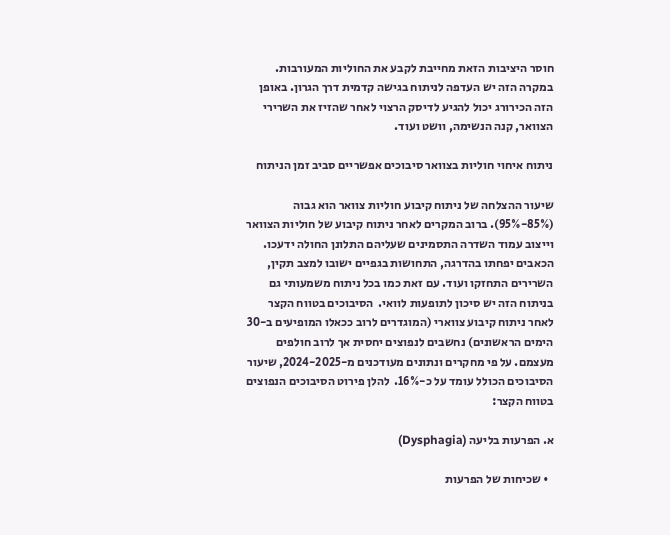חוסר היציבות הזאת מחייבת לקבע את החוליות המעורבות. במקרה הזה יש העדפה לניתוח בגישה קדמית דרך הגרון. באופן הזה הכירורג יכול להגיע לדיסק הרצוי לאחר שהזיז את השרירי הצוואר, קנה הנשימה, וושט ועוד.

ניתוח איחוי חוליות בצוואר סיבוכים אפשריים סביב זמן הניתוח

שיעור ההצלחה של ניתוח קיבוע חוליות צוואר הוא גבוה (85%-95%). ברוב המקרים לאחר ניתוח קיבוע של חוליות הצוואר וייצוב עמוד השדרה התסמינים שעליהם התלונן החולה ידעכו. הכאבים יפחתו בהדרגה, התחושות בגפיים ישובו למצב תקין, השרירים התחזקו ועוד. עם זאת כמו בכל ניתוח משמעותי גם בניתוח הזה יש סיכון לתופעות לוואי.  הסיבוכים בטווח הקצר לאחר ניתוח קיבוע צווארי (המוגדרים לרוב ככאלו המופיעים ב-30 הימים הראשונים) נחשבים לנפוצים יחסית אך לרוב חולפים מעצמם. על פי מחקרים ונתונים מעודכנים מ-2024-2025, שיעור הסיבוכים הכולל עומד על כ-16%.  להלן פירוט הסיבוכים הנפוצים בטווח הקצר:

א. הפרעות בליעה (Dysphagia)

  • שכיחות של הפרעות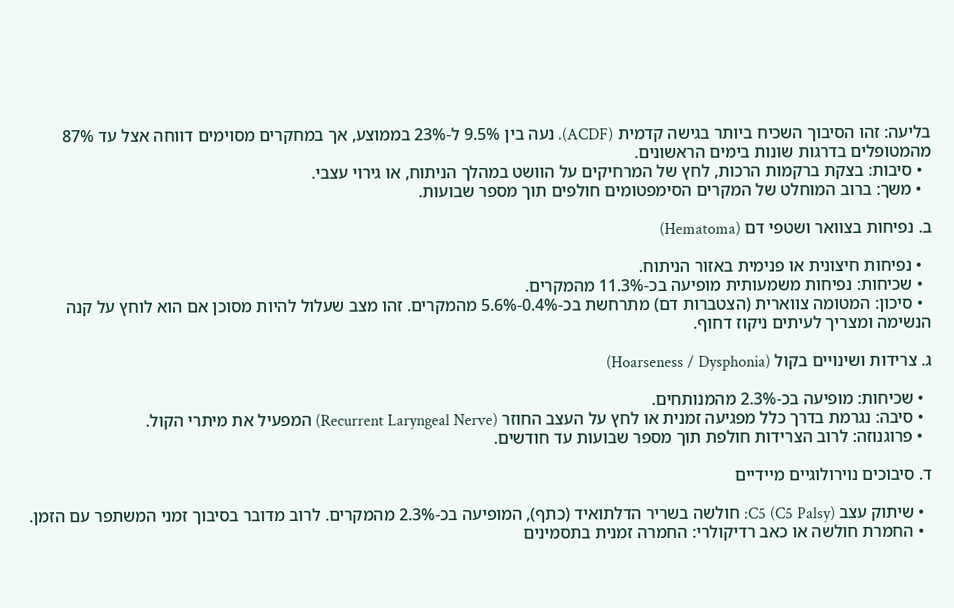בליעה: זהו הסיבוך השכיח ביותר בגישה קדמית (ACDF). נעה בין 9.5% ל-23% בממוצע, אך במחקרים מסוימים דווחה אצל עד 87% מהמטופלים בדרגות שונות בימים הראשונים.
  • סיבות: בצקת ברקמות הרכות, לחץ של המרחיקים על הוושט במהלך הניתוח, או גירוי עצבי.
  • משך: ברוב המוחלט של המקרים הסימפטומים חולפים תוך מספר שבועות.

ב. נפיחות בצוואר ושטפי דם (Hematoma)

  • נפיחות חיצונית או פנימית באזור הניתוח.
  • שכיחות: נפיחות משמעותית מופיעה בכ-11.3% מהמקרים.
  • סיכון: המטומה צווארית (הצטברות דם) מתרחשת בכ-0.4%-5.6% מהמקרים. זהו מצב שעלול להיות מסוכן אם הוא לוחץ על קנה הנשימה ומצריך לעיתים ניקוז דחוף.

ג. צרידות ושינויים בקול (Hoarseness / Dysphonia)

  • שכיחות: מופיעה בכ-2.3% מהמנותחים.
  • סיבה: נגרמת בדרך כלל מפגיעה זמנית או לחץ על העצב החוזר (Recurrent Laryngeal Nerve) המפעיל את מיתרי הקול.
  • פרוגנוזה: לרוב הצרידות חולפת תוך מספר שבועות עד חודשים.

ד. סיבוכים נוירולוגיים מיידיים

  • שיתוק עצב C5 (C5 Palsy): חולשה בשריר הדלתואיד (כתף), המופיעה בכ-2.3% מהמקרים. לרוב מדובר בסיבוך זמני המשתפר עם הזמן.
  • החמרת חולשה או כאב רדיקולרי: החמרה זמנית בתסמינים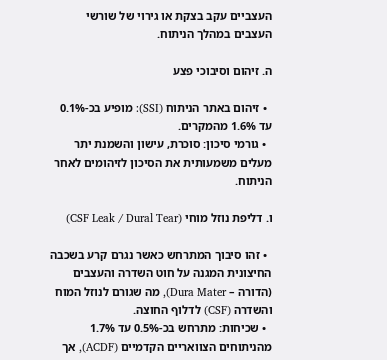העצביים עקב בצקת או גירוי של שורשי העצבים במהלך הניתוח.

ה. זיהום וסיבוכי פצע

  • זיהום באתר הניתוח (SSI): מופיע בכ-0.1% עד 1.6% מהמקרים.
  • גורמי סיכון: סוכרת, עישון והשמנת יתר מעלים משמעותית את הסיכון לזיהומים לאחר הניתוח.

ו. דליפת נוזל מוחי (CSF Leak / Dural Tear)

  • זהו סיבוך המתרחש כאשר נגרם קרע בשכבה החיצונית המגנה על חוט השדרה והעצבים (הדורה – Dura Mater), מה שגורם לנוזל המוח והשדרה (CSF) לדלוף החוצה.
  • שכיחות: מתרחש בכ-0.5% עד 1.7% מהניתוחים הצוואריים הקדמיים (ACDF), אך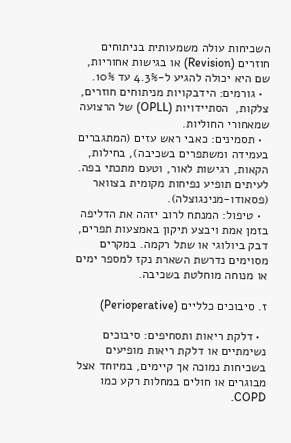השכיחות עולה משמעותית בניתוחים חוזרים (Revision) או בגישות אחוריות, שם היא יכולה להגיע ל-4.3% עד 10%.
  • גורמים: הידבקויות מניתוחים חוזרים, צלקות,  הסתיידויות (OPLL) של הרצועה שמאחורי החוליות.
  • תסמינים: כאבי ראש עזים (המתגברים בעמידה ומשתפרים בשכיבה), בחילות, הקאות, רגישות לאור, וטעם מתכתי בפה. לעיתים תופיע נפיחות מקומית בצוואר (פסאודו-מנינגוצלה).
  • טיפול: המנתח לרוב יזהה את הדליפה בזמן אמת ויבצע תיקון באמצעות תפרים, דבק ביולוגי או שתל רקמה. במקרים מסוימים נדרשת השארת נקז למספר ימים או מנוחה מוחלטת בשכיבה.

ז. סיבוכים כלליים (Perioperative)

  • דלקת ריאות ותסחיפים: סיבוכים נשימתיים או דלקת ריאות מופיעים בשכיחות נמוכה אך קיימים, במיוחד אצל מבוגרים או חולים במחלות רקע כמו COPD.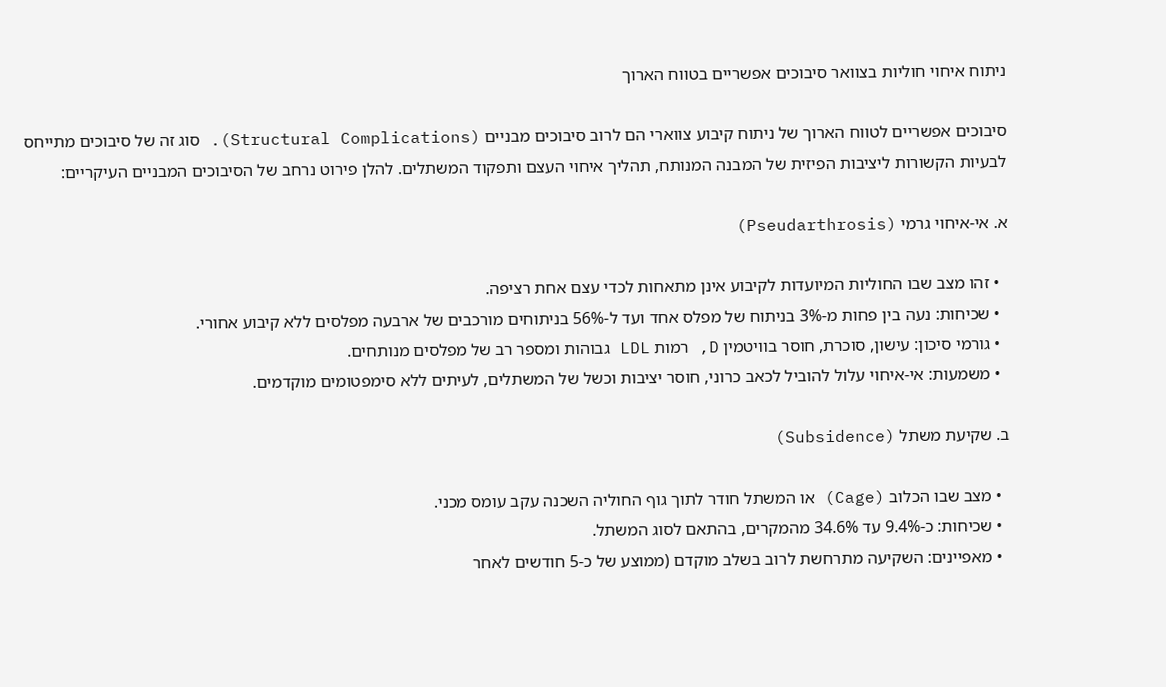ניתוח איחוי חוליות בצוואר סיבוכים אפשריים בטווח הארוך

סיבוכים אפשריים לטווח הארוך של ניתוח קיבוע צווארי הם לרוב סיבוכים מבניים (Structural Complications). סוג זה של סיבוכים מתייחס לבעיות הקשורות ליציבות הפיזית של המבנה המנותח, תהליך איחוי העצם ותפקוד המשתלים. להלן פירוט נרחב של הסיבוכים המבניים העיקריים:

א. אי-איחוי גרמי (Pseudarthrosis)

  • זהו מצב שבו החוליות המיועדות לקיבוע אינן מתאחות לכדי עצם אחת רציפה.
  • שכיחות: נעה בין פחות מ-3% בניתוח של מפלס אחד ועד ל-56% בניתוחים מורכבים של ארבעה מפלסים ללא קיבוע אחורי.
  • גורמי סיכון: עישון, סוכרת, חוסר בוויטמין D, רמות LDL גבוהות ומספר רב של מפלסים מנותחים.
  • משמעות: אי-איחוי עלול להוביל לכאב כרוני, חוסר יציבות וכשל של המשתלים, לעיתים ללא סימפטומים מוקדמים.

ב. שקיעת משתל (Subsidence)

  • מצב שבו הכלוב (Cage) או המשתל חודר לתוך גוף החוליה השכנה עקב עומס מכני.
  • שכיחות: כ-9.4% עד 34.6% מהמקרים, בהתאם לסוג המשתל.
  • מאפיינים: השקיעה מתרחשת לרוב בשלב מוקדם (ממוצע של כ-5 חודשים לאחר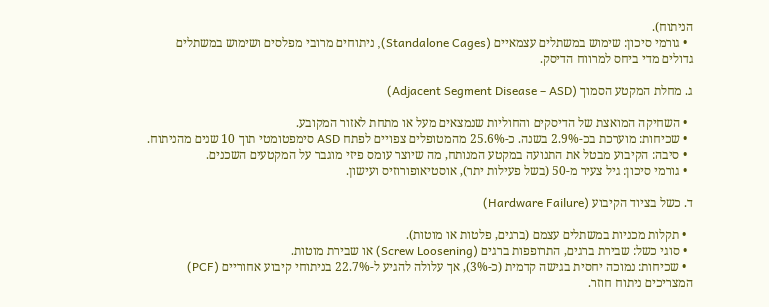הניתוח).
  • גורמי סיכון: שימוש במשתלים עצמאיים (Standalone Cages), ניתוחים מרובי מפלסים ושימוש במשתלים גדולים מדי ביחס למרווח הדיסק.

ג. מחלת המקטע הסמוך (Adjacent Segment Disease – ASD)

  • השחיקה המואצת של הדיסקים והחוליות שנמצאים מעל או מתחת לאזור המקובע.
  • שכיחות: מוערכת בכ-2.9% בשנה. כ-25.6% מהמטופלים צפויים לפתח ASD סימפטומטי תוך 10 שנים מהניתוח.
  • סיבה: הקיבוע מבטל את התנועה במקטע המנותח, מה שיוצר עומס פיזי מוגבר על המקטעים השכנים.
  • גורמי סיכון: גיל צעיר מ-50 (בשל פעילות יתר), אוסטיאופורוזיס ועישון.

ד. כשל בציוד הקיבוע (Hardware Failure)

  • תקלות מכניות במשתלים עצמם (ברגים, פלטות או מוטות).
  • סוגי כשל: שבירת ברגים, התרופפות ברגים (Screw Loosening) או שבירת מוטות.
  • שכיחות: נמוכה יחסית בגישה קדמית (כ-3%), אך עלולה להגיע ל-22.7% בניתוחי קיבוע אחוריים (PCF) המצריכים ניתוח חוזר.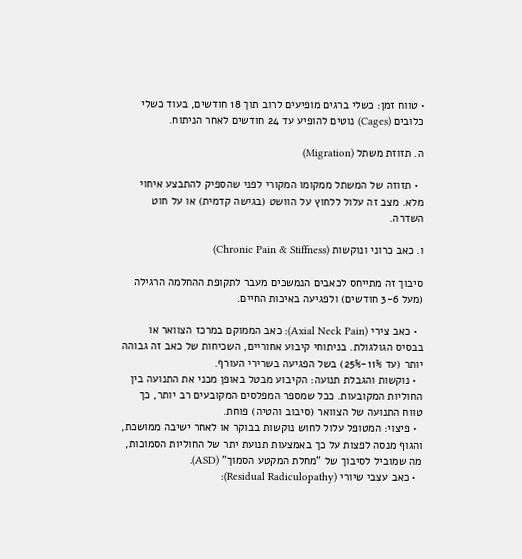• טווח זמן: כשלי ברגים מופיעים לרוב תוך 18 חודשים, בעוד כשלי כלובים (Cages) נוטים להופיע עד 24 חודשים לאחר הניתוח.

ה. תזוזת משתל (Migration)

  • תזוזה של המשתל ממקומו המקורי לפני שהספיק להתבצע איחוי מלא. מצב זה עלול ללחוץ על הוושט (בגישה קדמית) או על חוט השדרה.

ו. כאב כרוני ונוקשות (Chronic Pain & Stiffness)

סיבוך זה מתייחס לכאבים הנמשכים מעבר לתקופת ההחלמה הרגילה (מעל 3-6 חודשים) ולפגיעה באיכות החיים.

  • כאב צירי (Axial Neck Pain): כאב הממוקם במרכז הצוואר או בבסיס הגולגולת. בניתוחי קיבוע אחוריים, השכיחות של כאב זה גבוהה יותר (עד 11%-25%) בשל הפגיעה בשרירי העורף.
  • נוקשות והגבלת תנועה: הקיבוע מבטל באופן מכני את התנועה בין החוליות המקובעות. ככל שמספר המפלסים המקובעים רב יותר, כך טווח התנועה של הצוואר (סיבוב והטיה) פוחת.
  • פיצוי: המטופל עלול לחוש נוקשות בבוקר או לאחר ישיבה ממושכת, והגוף מנסה לפצות על כך באמצעות תנועת יתר של החוליות הסמוכות, מה שמוביל לסיבוך של "מחלת המקטע הסמוך" (ASD).
  • כאב עצבי שיורי (Residual Radiculopathy):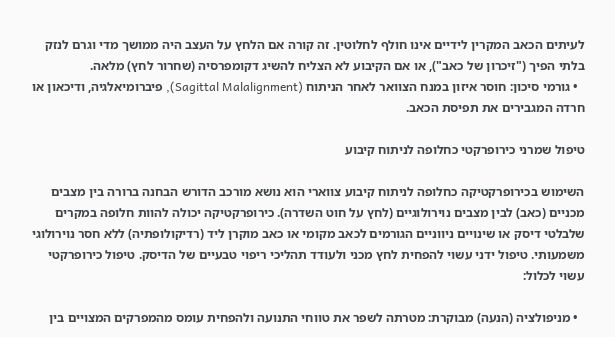לעיתים הכאב המקרין לידיים אינו חולף לחלוטין. זה קורה אם הלחץ על העצב היה ממושך מדי וגרם לנזק בלתי הפיך ("זיכרון של כאב"), או אם הקיבוע לא הצליח להשיג דקומפרסיה (שחרור לחץ) מלאה.
  • גורמי סיכון: חוסר איזון במנח הצוואר לאחר הניתוח (Sagittal Malalignment), פיברומיאלגיה, ודיכאון או חרדה המגבירים את תפיסת הכאב.

טיפול שמרני כירופרקטי כחלופה לניתוח קיבוע

השימוש בכירופרקטיקה כחלופה לניתוח קיבוע צווארי הוא נושא מורכב הדורש הבחנה ברורה בין מצבים מכניים (כאב) לבין מצבים נוירולוגיים (לחץ על חוט השדרה). כירופרקטיקה יכולה להוות חלופה במקרים שלבלטי דיסק או שינויים ניווניים הגורמים לכאב מקומי או כאב מוקרן ליד (רדיקולופתיה) ללא חסר נוירולוגי משמעותי. טיפול ידני עשוי להפחית לחץ מכני ולעודד תהליכי ריפוי טבעיים של הדיסק. טיפול כירופרקטי עשוי לכלול:

  • מניפולציה (הנעה) מבוקרת: מטרתה לשפר את טווחי התנועה ולהפחית עומס מהמפרקים המצויים בין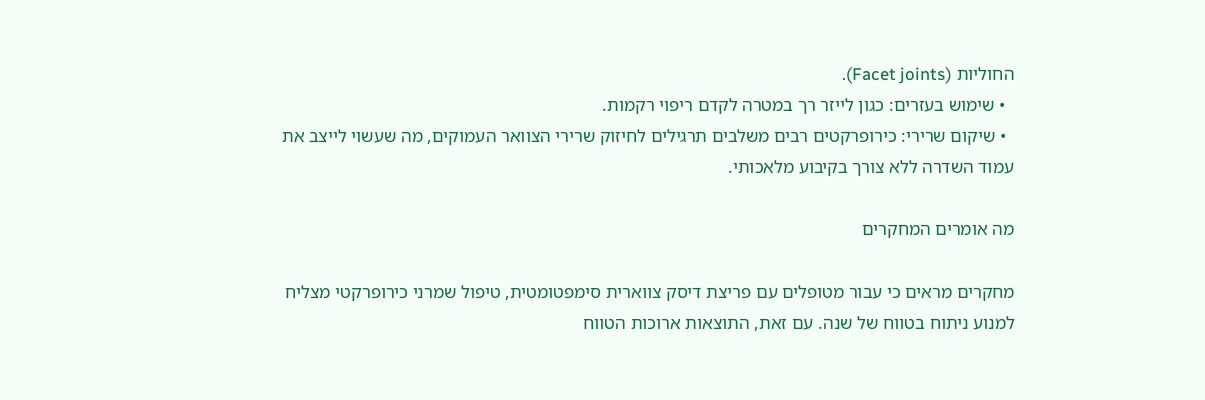החוליות (Facet joints).
  • שימוש בעזרים: כגון לייזר רך במטרה לקדם ריפוי רקמות.
  • שיקום שרירי: כירופרקטים רבים משלבים תרגילים לחיזוק שרירי הצוואר העמוקים, מה שעשוי לייצב את עמוד השדרה ללא צורך בקיבוע מלאכותי.

מה אומרים המחקרים

מחקרים מראים כי עבור מטופלים עם פריצת דיסק צווארית סימפטומטית, טיפול שמרני כירופרקטי מצליח למנוע ניתוח בטווח של שנה. עם זאת, התוצאות ארוכות הטווח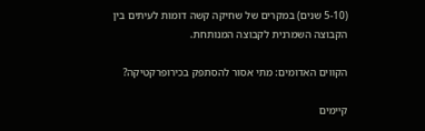(5-10 שנים) במקרים של שחיקה קשה דומות לעיתים בין הקבוצה השמרנית לקבוצה המנותחת.

הקווים האדומים: מתי אסור להסתפק בכירופרקטיקה?

קיימים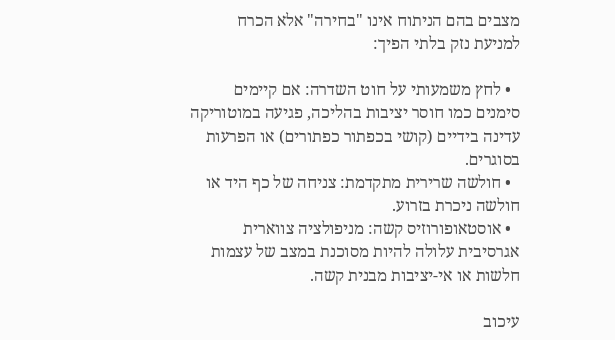מצבים בהם הניתוח אינו "בחירה" אלא הכרח למניעת נזק בלתי הפיך:

  • לחץ משמעותי על חוט השדרה: אם קיימים סימנים כמו חוסר יציבות בהליכה, פגיעה במוטוריקה עדינה בידיים (קושי בכפתור כפתורים) או הפרעות בסוגרים.
  • חולשה שרירית מתקדמת: צניחה של כף היד או חולשה ניכרת בזרוע.
  • אוסטאופורוזיס קשה: מניפולציה צווארית אגרסיבית עלולה להיות מסוכנת במצב של עצמות חלשות או אי-יציבות מבנית קשה.

עיכוב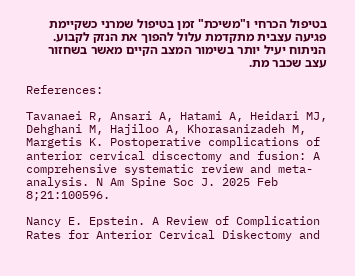בטיפול הכרחי ו"משיכת" זמן בטיפול שמרני כשקיימת פגיעה עצבית מתקדמת עלול להפוך את הנזק לקבוע. הניתוח יעיל יותר בשימור המצב הקיים מאשר בשחזור עצב שכבר מת.

References:

Tavanaei R, Ansari A, Hatami A, Heidari MJ, Dehghani M, Hajiloo A, Khorasanizadeh M, Margetis K. Postoperative complications of anterior cervical discectomy and fusion: A comprehensive systematic review and meta-analysis. N Am Spine Soc J. 2025 Feb 8;21:100596.

Nancy E. Epstein. A Review of Complication Rates for Anterior Cervical Diskectomy and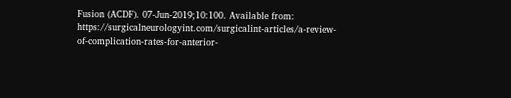Fusion (ACDF). 07-Jun-2019;10:100. Available from: https://surgicalneurologyint.com/surgicalint-articles/a-review-of-complication-rates-for-anterior-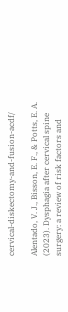cervical-diskectomy-and-fusion-acdf/

Alentado, V. J., Bisson, E. F., & Potts, E. A. (2023). Dysphagia after cervical spine surgery: a review of risk factors and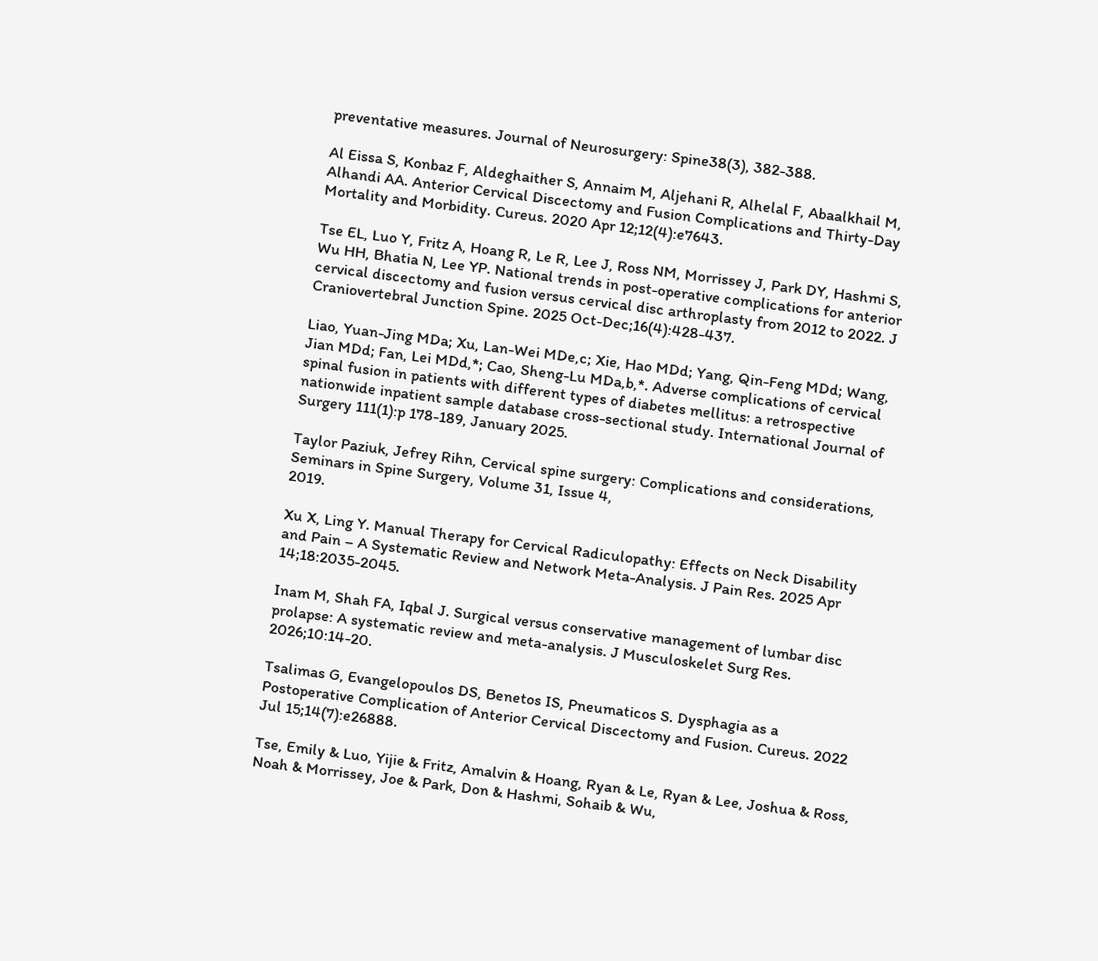preventative measures. Journal of Neurosurgery: Spine38(3), 382-388.

Al Eissa S, Konbaz F, Aldeghaither S, Annaim M, Aljehani R, Alhelal F, Abaalkhail M, Alhandi AA. Anterior Cervical Discectomy and Fusion Complications and Thirty-Day Mortality and Morbidity. Cureus. 2020 Apr 12;12(4):e7643.

Tse EL, Luo Y, Fritz A, Hoang R, Le R, Lee J, Ross NM, Morrissey J, Park DY, Hashmi S, Wu HH, Bhatia N, Lee YP. National trends in post-operative complications for anterior cervical discectomy and fusion versus cervical disc arthroplasty from 2012 to 2022. J Craniovertebral Junction Spine. 2025 Oct-Dec;16(4):428-437.

Liao, Yuan-Jing MDa; Xu, Lan-Wei MDe,c; Xie, Hao MDd; Yang, Qin-Feng MDd; Wang, Jian MDd; Fan, Lei MDd,*; Cao, Sheng-Lu MDa,b,*. Adverse complications of cervical spinal fusion in patients with different types of diabetes mellitus: a retrospective nationwide inpatient sample database cross-sectional study. International Journal of Surgery 111(1):p 178-189, January 2025.

Taylor Paziuk, Jefrey Rihn, Cervical spine surgery: Complications and considerations, Seminars in Spine Surgery, Volume 31, Issue 4,
2019.

Xu X, Ling Y. Manual Therapy for Cervical Radiculopathy: Effects on Neck Disability and Pain – A Systematic Review and Network Meta-Analysis. J Pain Res. 2025 Apr 14;18:2035-2045.

Inam M, Shah FA, Iqbal J. Surgical versus conservative management of lumbar disc prolapse: A systematic review and meta-analysis. J Musculoskelet Surg Res. 2026;10:14-20.

Tsalimas G, Evangelopoulos DS, Benetos IS, Pneumaticos S. Dysphagia as a Postoperative Complication of Anterior Cervical Discectomy and Fusion. Cureus. 2022 Jul 15;14(7):e26888.

Tse, Emily & Luo, Yijie & Fritz, Amalvin & Hoang, Ryan & Le, Ryan & Lee, Joshua & Ross, Noah & Morrissey, Joe & Park, Don & Hashmi, Sohaib & Wu,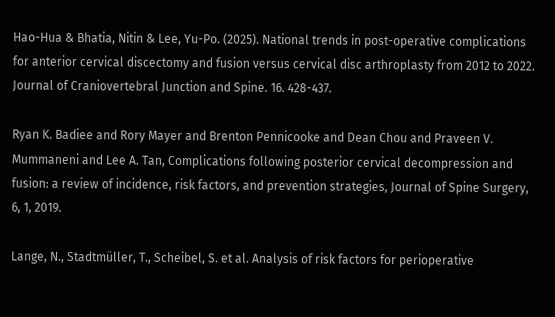Hao-Hua & Bhatia, Nitin & Lee, Yu-Po. (2025). National trends in post-operative complications for anterior cervical discectomy and fusion versus cervical disc arthroplasty from 2012 to 2022. Journal of Craniovertebral Junction and Spine. 16. 428-437.

Ryan K. Badiee and Rory Mayer and Brenton Pennicooke and Dean Chou and Praveen V. Mummaneni and Lee A. Tan, Complications following posterior cervical decompression and fusion: a review of incidence, risk factors, and prevention strategies, Journal of Spine Surgery, 6, 1, 2019.

Lange, N., Stadtmüller, T., Scheibel, S. et al. Analysis of risk factors for perioperative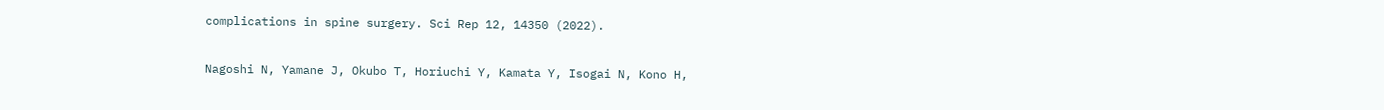complications in spine surgery. Sci Rep 12, 14350 (2022).

Nagoshi N, Yamane J, Okubo T, Horiuchi Y, Kamata Y, Isogai N, Kono H,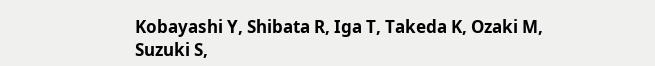Kobayashi Y, Shibata R, Iga T, Takeda K, Ozaki M, Suzuki S,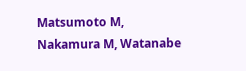Matsumoto M, Nakamura M, Watanabe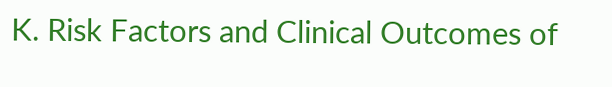K. Risk Factors and Clinical Outcomes of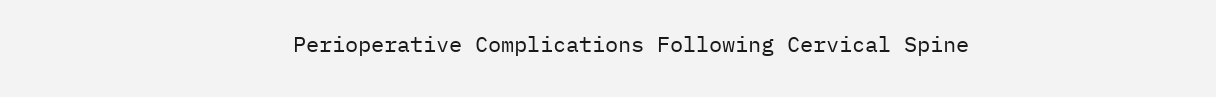Perioperative Complications Following Cervical Spine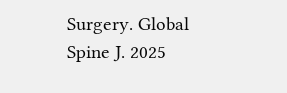Surgery. Global Spine J. 2025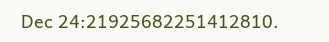Dec 24:21925682251412810.